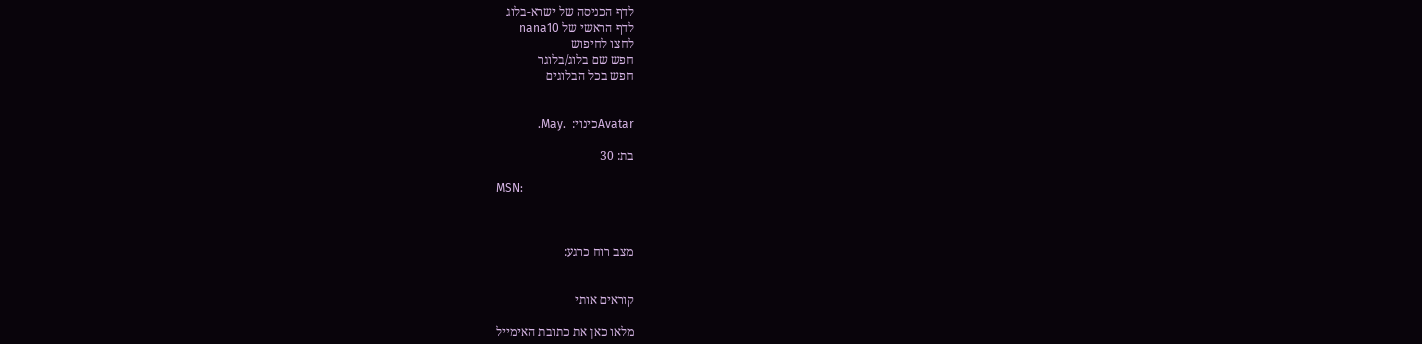לדף הכניסה של ישרא-בלוג
לדף הראשי של nana10
לחצו לחיפוש
חפש שם בלוג/בלוגר
חפש בכל הבלוגים


Avatarכינוי:  .May.

בת: 30

MSN:



מצב רוח כרגע:


קוראים אותי

מלאו כאן את כתובת האימייל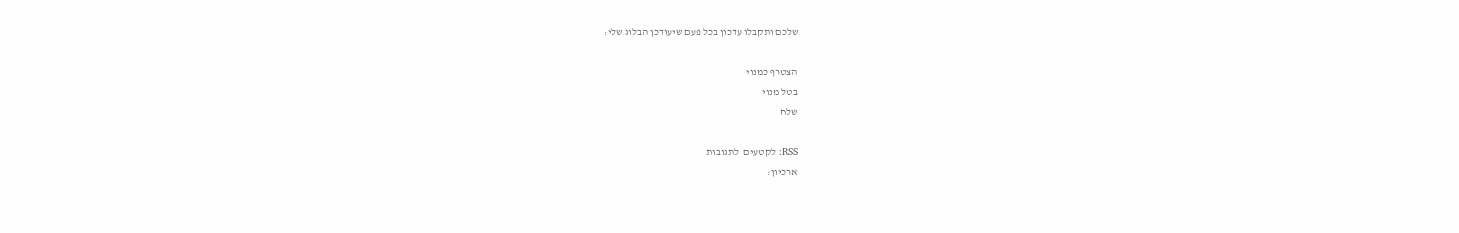שלכם ותקבלו עדכון בכל פעם שיעודכן הבלוג שלי:

הצטרף כמנוי
בטל מנוי
שלח

RSS: לקטעים  לתגובות
ארכיון: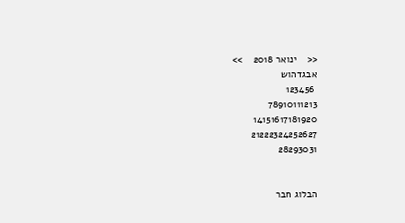<<    ינואר 2018    >>
אבגדהוש
 123456
78910111213
14151617181920
21222324252627
28293031


הבלוג חבר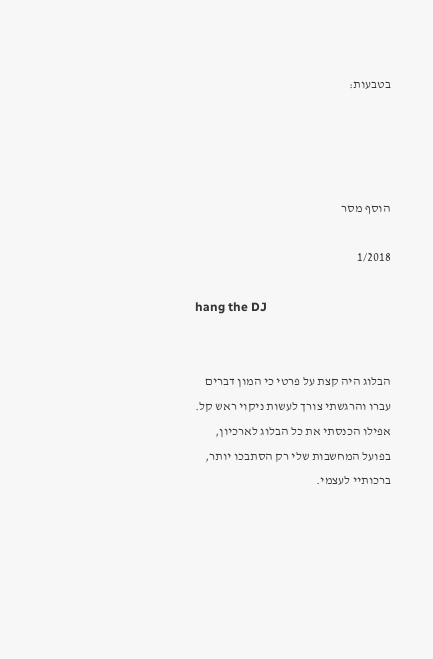בטבעות:




הוסף מסר

1/2018

hang the DJ


הבלוג היה קצת על פרטי כי המון דברים עברו והרגשתי צורך לעשות ניקוי ראש קל. אפילו הכנסתי את כל הבלוג לארכיון, בפועל המחשבות שלי רק הסתבכו יותר, ברכותיי לעצמי.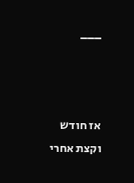___



אז חודש וקצת אחרי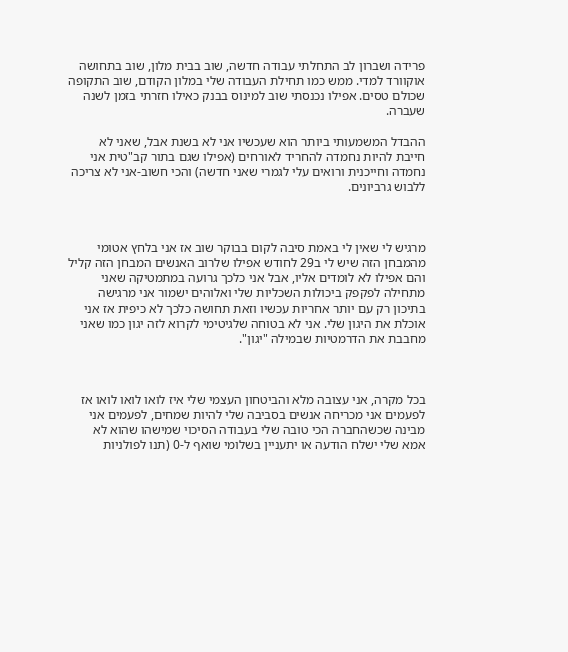פרידה ושברון לב התחלתי עבודה חדשה, שוב בבית מלון, שוב בתחושה אוקוורד למדי. ממש כמו תחילת העבודה שלי במלון הקודם, שוב התקופה שכולם טסים. אפילו נכנסתי שוב למינוס בבנק כאילו חזרתי בזמן לשנה שעברה.

ההבדל המשמעותי ביותר הוא שעכשיו אני לא בשנת אבל, שאני לא חייבת להיות נחמדה להחריד לאורחים (אפילו שגם בתור קב"טית אני נחמדה וחייכנית ורואים עלי לגמרי שאני חדשה) והכי חשוב-אני לא צריכה ללבוש גרביונים.



מרגיש לי שאין לי באמת סיבה לקום בבוקר שוב אז אני בלחץ אטומי מהמבחן הזה שיש לי ב29 לחודש אפילו שלרוב האנשים המבחן הזה קליל והם אפילו לא לומדים אליו, אבל אני כלכך גרועה במתמטיקה שאני מתחילה לפקפק ביכולות השכליות שלי ואלוהים ישמור אני מרגישה בתיכון רק עם יותר אחריות עכשיו וזאת תחושה כלכך לא כיפית אז אני אוכלת את היגון שלי. אני לא בטוחה שלגיטימי לקרוא לזה יגון כמו שאני מחבבת את הדרמטיות שבמילה "יגון".



בכל מקרה, אני עצובה מלא והביטחון העצמי שלי איז לואו לואו לואו אז לפעמים אני מכריחה אנשים בסביבה שלי להיות שמחים, לפעמים אני מבינה שכשהחברה הכי טובה שלי בעבודה הסיכוי שמישהו שהוא לא אמא שלי ישלח הודעה או יתעניין בשלומי שואף ל-0 (תנו לפולניות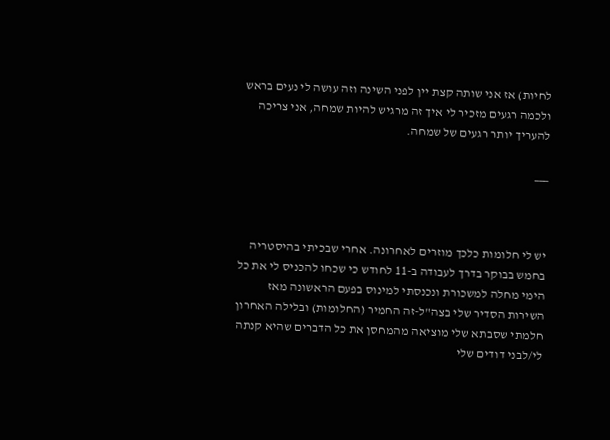לחיות) אז אני שותה קצת יין לפני השינה וזה עושה לי נעים בראש ולכמה רגעים מזכיר לי איך זה מרגיש להיות שמחה, אני צריכה להעריך יותר רגעים של שמחה.

___



יש לי חלומות כלכך מוזרים לאחרונה. אחרי שבכיתי בהיסטריה בחמש בבוקר בדרך לעבודה ב-11 לחודש כי שכחו להכניס לי את כל הימי מחלה למשכורת ונכנסתי למינוס בפעם הראשונה מאז השירות הסדיר שלי בצה"ל-זה החמיר (החלומות) ובלילה האחרון חלמתי שסבתא שלי מוציאה מהמחסן את כל הדברים שהיא קנתה לי/לבני דודים שלי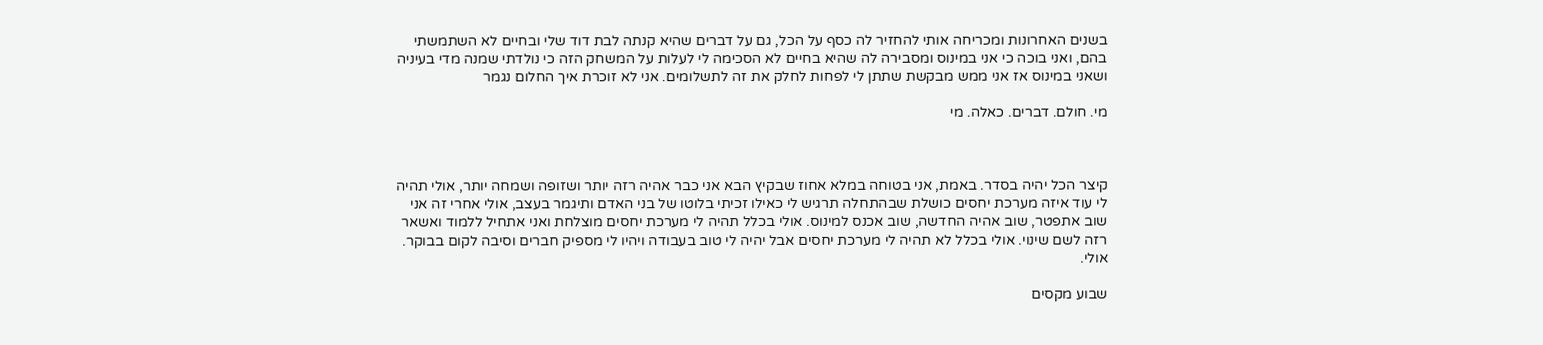בשנים האחרונות ומכריחה אותי להחזיר לה כסף על הכל, גם על דברים שהיא קנתה לבת דוד שלי ובחיים לא השתמשתי בהם, ואני בוכה כי אני במינוס ומסבירה לה שהיא בחיים לא הסכימה לי לעלות על המשחק הזה כי נולדתי שמנה מדי בעיניה ושאני במינוס אז אני ממש מבקשת שתתן לי לפחות לחלק את זה לתשלומים. אני לא זוכרת איך החלום נגמר

מי. חולם. דברים. כאלה. מי



קיצר הכל יהיה בסדר. באמת, אני בטוחה במלא אחוז שבקיץ הבא אני כבר אהיה רזה יותר ושזופה ושמחה יותר, אולי תהיה לי עוד איזה מערכת יחסים כושלת שבהתחלה תרגיש לי כאילו זכיתי בלוטו של בני האדם ותיגמר בעצב, אולי אחרי זה אני שוב אתפטר, שוב אהיה החדשה, שוב אכנס למינוס. אולי בכלל תהיה לי מערכת יחסים מוצלחת ואני אתחיל ללמוד ואשאר רזה לשם שינוי. אולי בכלל לא תהיה לי מערכת יחסים אבל יהיה לי טוב בעבודה ויהיו לי מספיק חברים וסיבה לקום בבוקר. אולי.

שבוע מקסים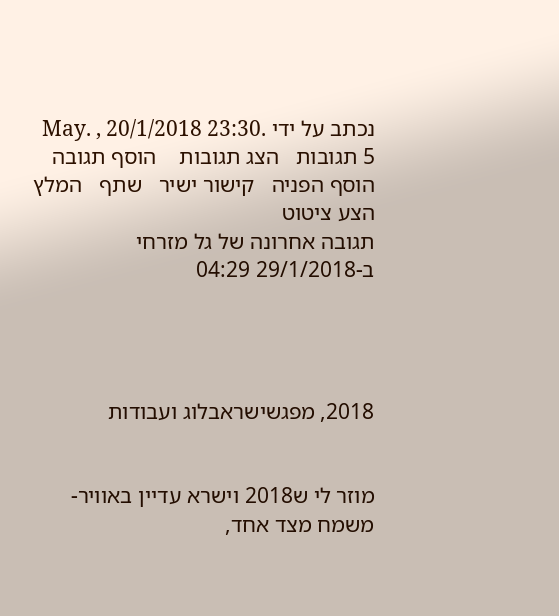נכתב על ידי .May. , 20/1/2018 23:30
5 תגובות   הצג תגובות    הוסף תגובה   הוסף הפניה   קישור ישיר   שתף   המלץ   הצע ציטוט
תגובה אחרונה של גל מזרחי ב-29/1/2018 04:29




2018, מפגשישראבלוג ועבודות


מוזר לי ש2018 וישרא עדיין באוויר-משמח מצד אחד,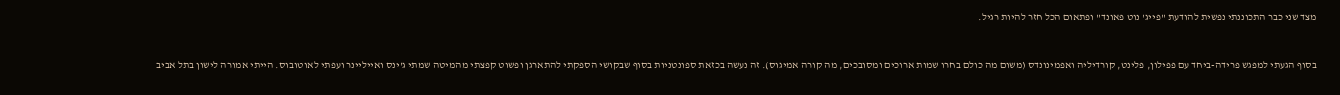מצד שני כבר התכוננתי נפשית להודעת "פייג' נוט פאונד" ופתאום הכל חזר להיות רגיל.



בסוף הגעתי למפגש פרידה-ביחד עם פפילון, פלינט, קורדיליה ואפמינונדס (משום מה כולם בחרו שמות ארוכים ומסובכים, מה קורה אמיגוס). זה נעשה בכזאת ספונטניות בסוף שבקושי הספקתי להתארגן ופשוט קפצתי מהמיטה שמתי ג'ינס ואייליינר ועפתי לאוטובוס. הייתי אמורה לישון בתל אביב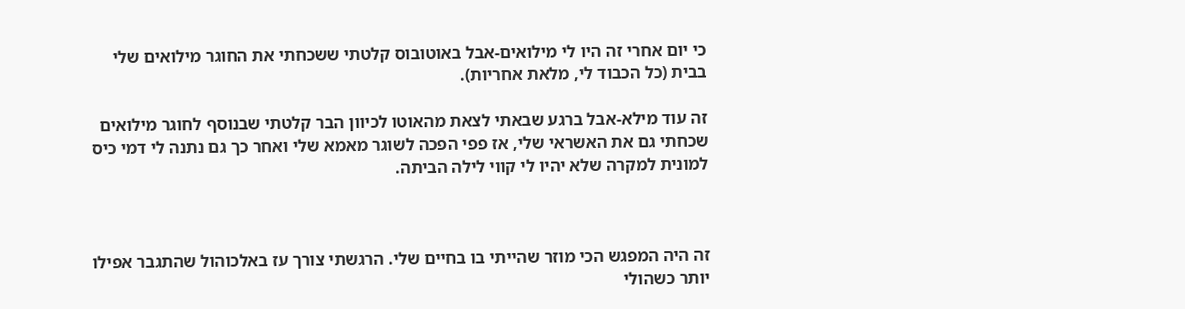כי יום אחרי זה היו לי מילואים-אבל באוטובוס קלטתי ששכחתי את החוגר מילואים שלי בבית (כל הכבוד לי, מלאת אחריות).

זה עוד מילא-אבל ברגע שבאתי לצאת מהאוטו לכיוון הבר קלטתי שבנוסף לחוגר מילואים שכחתי גם את האשראי שלי, אז פפי הפכה לשוגר מאמא שלי ואחר כך גם נתנה לי דמי כיס למונית למקרה שלא יהיו לי קווי לילה הביתה.



זה היה המפגש הכי מוזר שהייתי בו בחיים שלי. הרגשתי צורך עז באלכוהול שהתגבר אפילו יותר כשהולי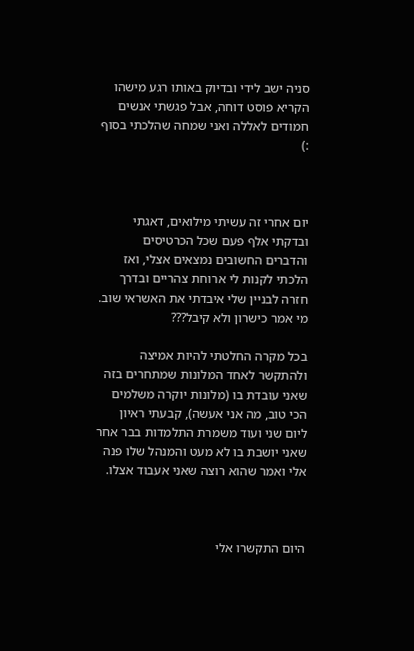סניה ישב לידי ובדיוק באותו רגע מישהו הקריא פוסט דוחה, אבל פגשתי אנשים חמודים לאללה ואני שמחה שהלכתי בסוף :)



יום אחרי זה עשיתי מילואים, דאגתי ובדקתי אלף פעם שכל הכרטיסים והדברים החשובים נמצאים אצלי, ואז הלכתי לקנות לי ארוחת צהריים ובדרך חזרה לבניין שלי איבדתי את האשראי שוב. מי אמר כישרון ולא קיבל???

בכל מקרה החלטתי להיות אמיצה ולהתקשר לאחד המלונות שמתחרים בזה שאני עובדת בו (מלונות יוקרה משלמים הכי טוב, מה אני אעשה), קבעתי ראיון ליום שני ועוד משמרת התלמדות בבר אחר שאני יושבת בו לא מעט והמנהל שלו פנה אלי ואמר שהוא רוצה שאני אעבוד אצלו.



היום התקשרו אלי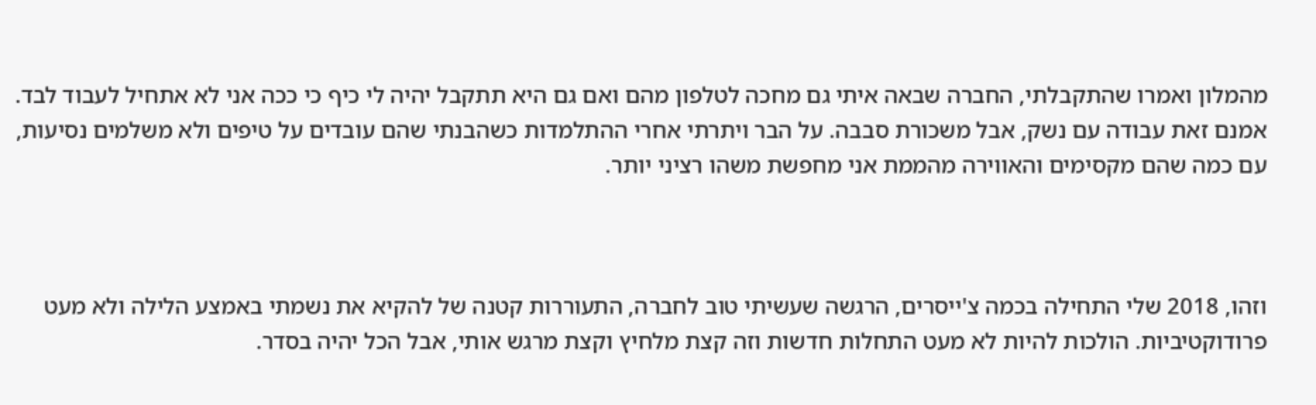מהמלון ואמרו שהתקבלתי, החברה שבאה איתי גם מחכה לטלפון מהם ואם גם היא תתקבל יהיה לי כיף כי ככה אני לא אתחיל לעבוד לבד. אמנם זאת עבודה עם נשק, אבל משכורת סבבה. על הבר ויתרתי אחרי ההתלמדות כשהבנתי שהם עובדים על טיפים ולא משלמים נסיעות, עם כמה שהם מקסימים והאווירה מהממת אני מחפשת משהו רציני יותר.



וזהו, 2018 שלי התחילה בכמה צ'ייסרים, הרגשה שעשיתי טוב לחברה, התעוררות קטנה של להקיא את נשמתי באמצע הלילה ולא מעט פרודוקטיביות. הולכות להיות לא מעט התחלות חדשות וזה קצת מלחיץ וקצת מרגש אותי, אבל הכל יהיה בסדר.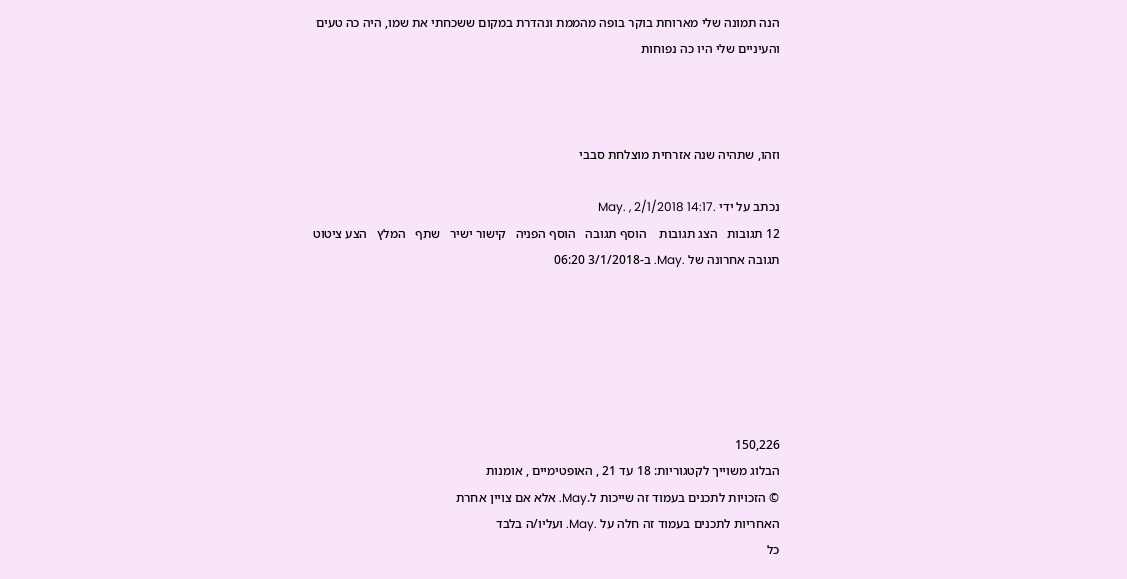הנה תמונה שלי מארוחת בוקר בופה מהממת ונהדרת במקום ששכחתי את שמו, היה כה טעים והעיניים שלי היו כה נפוחות



וזהו, שתהיה שנה אזרחית מוצלחת סבבי

נכתב על ידי .May. , 2/1/2018 14:17
12 תגובות   הצג תגובות    הוסף תגובה   הוסף הפניה   קישור ישיר   שתף   המלץ   הצע ציטוט
תגובה אחרונה של .May. ב-3/1/2018 06:20






150,226
הבלוג משוייך לקטגוריות: 18 עד 21 , האופטימיים , אומנות
© הזכויות לתכנים בעמוד זה שייכות ל.May. אלא אם צויין אחרת
האחריות לתכנים בעמוד זה חלה על .May. ועליו/ה בלבד
כל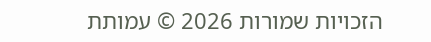הזכויות שמורות 2026 © עמותת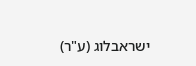ישראבלוג (ע"ר)